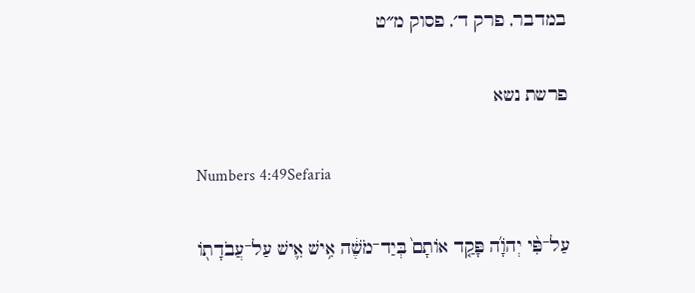במדבר, פרק ד׳, פסוק מ״ט

פרשת נשא

Numbers 4:49Sefaria

עַל־פִּ֨י יְהֹוָ֜ה פָּקַ֤ד אוֹתָם֙ בְּיַד־מֹשֶׁ֔ה אִ֥ישׁ אִ֛ישׁ עַל־עֲבֹדָת֖וֹ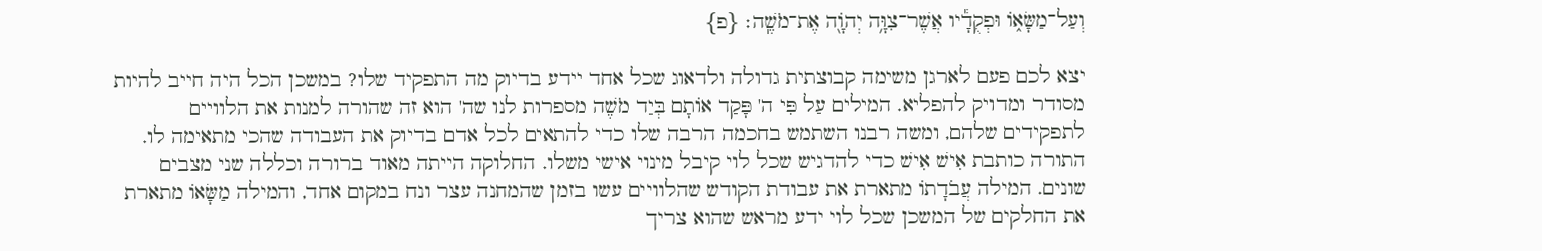וְעַל־מַשָּׂא֑וֹ וּפְקֻדָ֕יו אֲשֶׁר־צִוָּ֥ה יְהֹוָ֖ה אֶת־מֹשֶֽׁה׃ {פ}

יצא לכם פעם לארגן משימה קבוצתית גדולה ולדאוג שכל אחד יידע בדיוק מה התפקיד שלו? במשכן הכל היה חייב להיות מסודר ומדויק להפליא. המילים עַל פִּי ה' פָּקַד אוֹתָם בְּיַד מֹשֶׁה מספרות לנו שה' הוא זה שהורה למנות את הלוויים לתפקידים שלהם, ומשה רבנו השתמש בחכמה הרבה שלו כדי להתאים לכל אדם בדיוק את העבודה שהכי מתאימה לו. התורה כותבת אִישׁ אִישׁ כדי להדגיש שכל לוי קיבל מינוי אישי משלו. החלוקה הייתה מאוד ברורה וכללה שני מצבים שונים. המילה עֲבֹדָתוֹ מתארת את עבודת הקודש שהלוויים עשו בזמן שהמחנה עצר ונח במקום אחד, והמילה מַשָּׂאוֹ מתארת את החלקים של המשכן שכל לוי ידע מראש שהוא צריך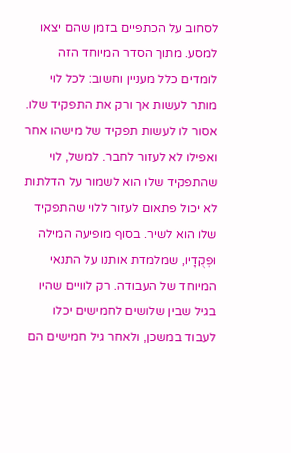לסחוב על הכתפיים בזמן שהם יצאו למסע. מתוך הסדר המיוחד הזה לומדים כלל מעניין וחשוב: לכל לוי מותר לעשות אך ורק את התפקיד שלו. אסור לו לעשות תפקיד של מישהו אחר ואפילו לא לעזור לחבר. למשל, לוי שהתפקיד שלו הוא לשמור על הדלתות לא יכול פתאום לעזור ללוי שהתפקיד שלו הוא לשיר. בסוף מופיעה המילה וּפְקֻדָיו, שמלמדת אותנו על התנאי המיוחד של העבודה. רק לוויים שהיו בגיל שבין שלושים לחמישים יכלו לעבוד במשכן, ולאחר גיל חמישים הם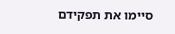סיימו את תפקידם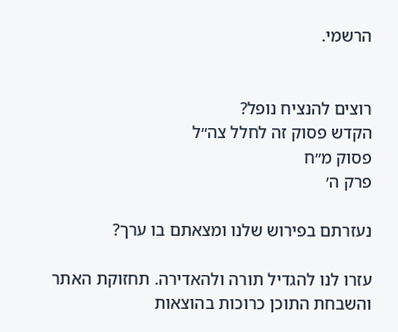הרשמי.


רוצים להנציח נופל?
הקדש פסוק זה לחלל צה״ל
פסוק מ״ח
פרק ה׳

נעזרתם בפירוש שלנו ומצאתם בו ערך?

עזרו לנו להגדיל תורה ולהאדירה. תחזוקת האתר והשבחת התוכן כרוכות בהוצאות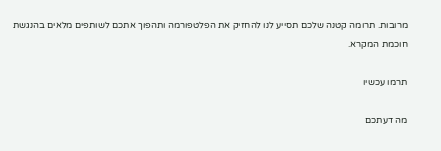מרובות. תרומה קטנה שלכם תסייע לנו להחזיק את הפלטפורמה ותהפוך אתכם לשותפים מלאים בהנגשת חוכמת המקרא.

תרמו עכשיו

מה דעתכם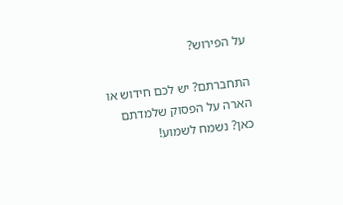על הפירוש?

התחברתם? יש לכם חידוש או הארה על הפסוק שלמדתם כאן? נשמח לשמוע!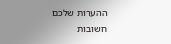ההערות שלכם חשובות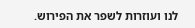לנו ועוזרות לשפר את הפירוש.